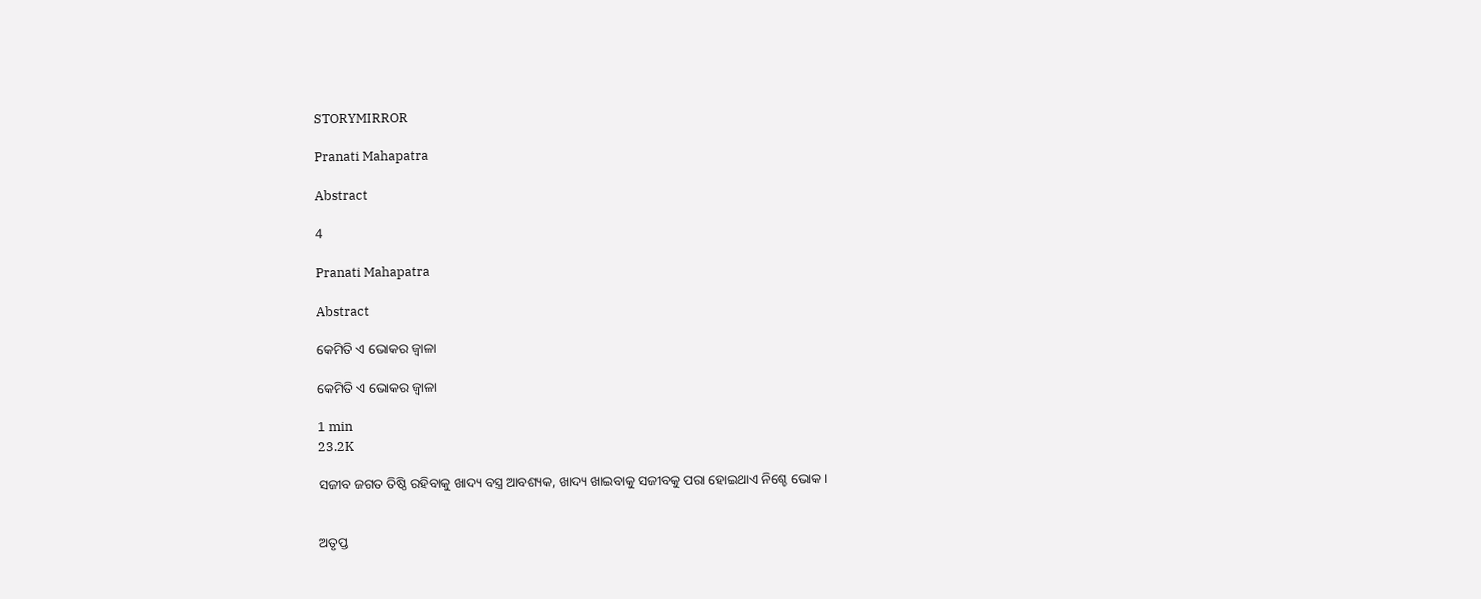STORYMIRROR

Pranati Mahapatra

Abstract

4

Pranati Mahapatra

Abstract

କେମିତି ଏ ଭୋକର ଜ୍ଵାଳା

କେମିତି ଏ ଭୋକର ଜ୍ଵାଳା

1 min
23.2K

ସଜୀବ ଜଗତ ତିଷ୍ଠି ରହିବାକୁ ଖାଦ୍ୟ ବସ୍ତ୍ର ଆବଶ୍ୟକ, ଖାଦ୍ୟ ଖାଇବାକୁ ସଜୀବକୁ ପରା ହୋଇଥାଏ ନିଶ୍ଚେ ଭୋକ।


ଅତୃପ୍ତ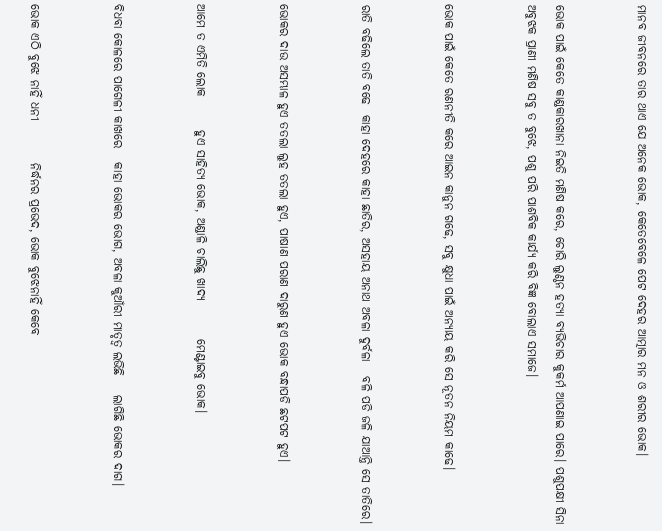ମାନବ ଜୀବନରେ ତାର ଥାଏ ଯେ ଅନେକ ଭୋକ, କେତେବେଳେ ପେଟ ଦେହର ଆତ୍ମାର ମନ ଓ ଶରୀର ଭୋକ।


ଭୋକ ପାଇଁ କେତେ କାଣ୍ଡକାରଖାନା ନିଇତି ମଣିଷ କରେ, ଚୋରି ଲୁଣ୍ଠନ ହତ୍ୟା ବ୍ୟଭିଚାର କୁକର୍ମ ଆପଣାଇ ପାରେ। ପଶୁପକ୍ଷୀ ସିନା ଅବୁଝକ ପ୍ରାଣୀ ମଣିଷ ସବୁ ତ ବୁଝେ, ପଶୁ ପରି ପାଶବିକ କାର୍ଯ୍ୟ କରି ବିଜ୍ଞ ବୋଲାଏ ସମାଜେ।


ଭୋକ ପାଇଁ କେତେ ରଣନୀତି କରେ ଆଇନ କାନୁନ ଗଢେ, ସବୁ କ୍ଷୁଧା ପାଇଁ ଅନ୍ୟାୟ କରି ସେ ନୂତନ ନିୟମ କାଢେ।


ରାତି ବଢିଲେ ତାତି ବଢେ  କାହା ଦେହରେ କାହା ଛାତିର, ଅସହାୟ ଅନାଥ ଅବଳା ଦୁର୍ବଳା   ବଳି ପଡି ଜଳି ଯାଆନ୍ତି ସେ ତାତିରେ।


ଭୋକର ଦାଉ ଅସମ୍ଭାଳ ହୁଏ ତତଲା ଲୁହ ତତଲା ହୁଏ, ପାଷାଣ ପରାଣ ଦାରୁଣ ହୁଏ ଭୋକ ବନ୍ଧାପଡି ଛଟପଟ ହୁଏ।


ଆମେ ତ ଏମିତି ଲୋକ       ହୁଏ ସାହିତ୍ୟ ଭୋକ, ଅଣ୍ଡାଳି ଚାଲିଛୁ ଖାଦ୍ୟ        ମେଣ୍ଟାଇବୁ ଭୋକ।


ବିଧବା କୋଳରେ ପାଗେଳୀ କାଖରେ   କାହା ଭୋକର ଭୋଗ, ଅବଳା କୁଆଁରୀ ମାତୃତ୍ୱ ଲଭିଛି    ଲାଗିଛି ଭୋକର ଦାଗ।


ଭୋକ ଏଠି ବୁଝେ ନାହିଁ ଧନୀ         ନିର୍ଦ୍ଧନର ପ୍ରଭେଦ, ଭୋକ ବୁଝେନାହିଁ କେବେ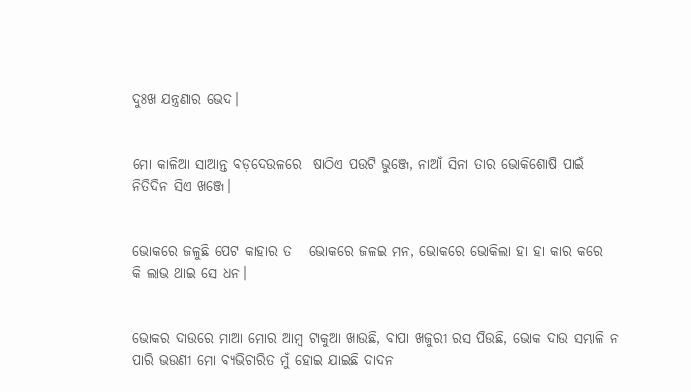ଦୁଃଖ ଯନ୍ତ୍ରଣାର ଭେଦ।


ମୋ କାଳିଆ ସାଆନ୍ତ ବଡ଼ଦେଉଳରେ  ଷାଠିଏ ପଉଟି ଭୁଞ୍ଜେ, ନାଆଁ ସିନା ତାର ଭୋକିଶୋଷି ପାଇଁ   ନିତିଦିନ ସିଏ ଖଞ୍ଜେ।


ଭୋକରେ ଜଳୁଛି ପେଟ କାହାର ତ   ଭୋକରେ ଜଳଇ ମନ, ଭୋକରେ ଭୋକିଲା ହା ହା କାର କରେ    କି ଲାଭ ଥାଇ ସେ ଧନ।


ଭୋକର ଦାଉରେ ମାଆ ମୋର ଆମ୍ବ ଟାକୁଆ ଖାଉଛି, ବାପା ଖଜୁରୀ ରସ ପିଉଛି, ଭୋକ ଦାଉ ସମ୍ଭାଳି ନ ପାରି ଭଉଣୀ ମୋ ବ୍ୟଭିଚାରିତ ମୁଁ ହୋଇ ଯାଇଛି ଦାଦନ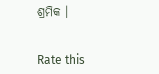ଶ୍ରମିକ ।


Rate this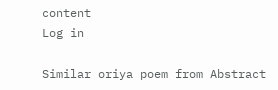content
Log in

Similar oriya poem from Abstract